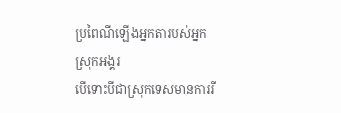ប្រពៃណីឡើងអ្នកតារបស់អ្នកស្រុកអង្គរ
បើទោះបីជាស្រុកទេសមានការរី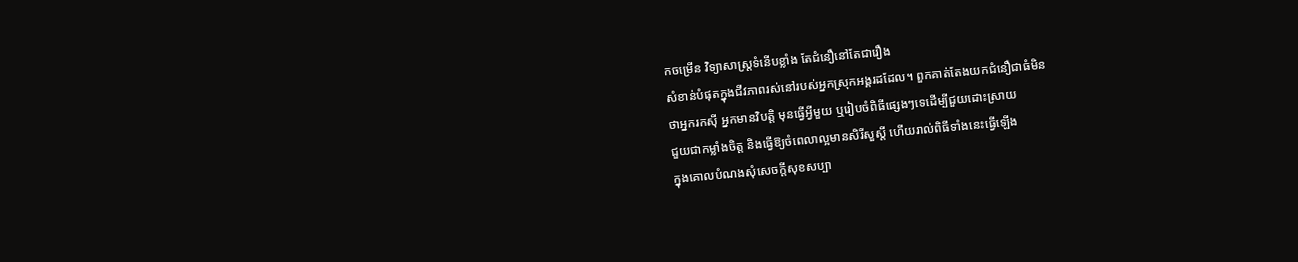កចម្រើន វិទ្យាសាស្ត្រទំនើបខ្លាំង តែជំនឿនៅតែជារឿង
សំខាន់បំផុតក្នុងជីវភាពរស់នៅរបស់អ្នកស្រុកអង្គរដដែល។ ពួកគាត់តែងយកជំនឿជាធំមិន
ថាអ្នករកស៊ី អ្នកមានវិបត្តិ មុនធ្វើអ្វីមួយ ឬរៀបចំពិធីផ្សេងៗទេដើម្បីជួយដោះស្រាយ
ជួយជាកម្លាំងចិត្ត និងធ្វើឱ្យចំពេលាល្អមានសិរីសួស្តី ហើយរាល់ពិធីទាំងនេះធ្វើឡើង
ក្នុងគោលបំណងសុំសេចក្តីសុខសប្បា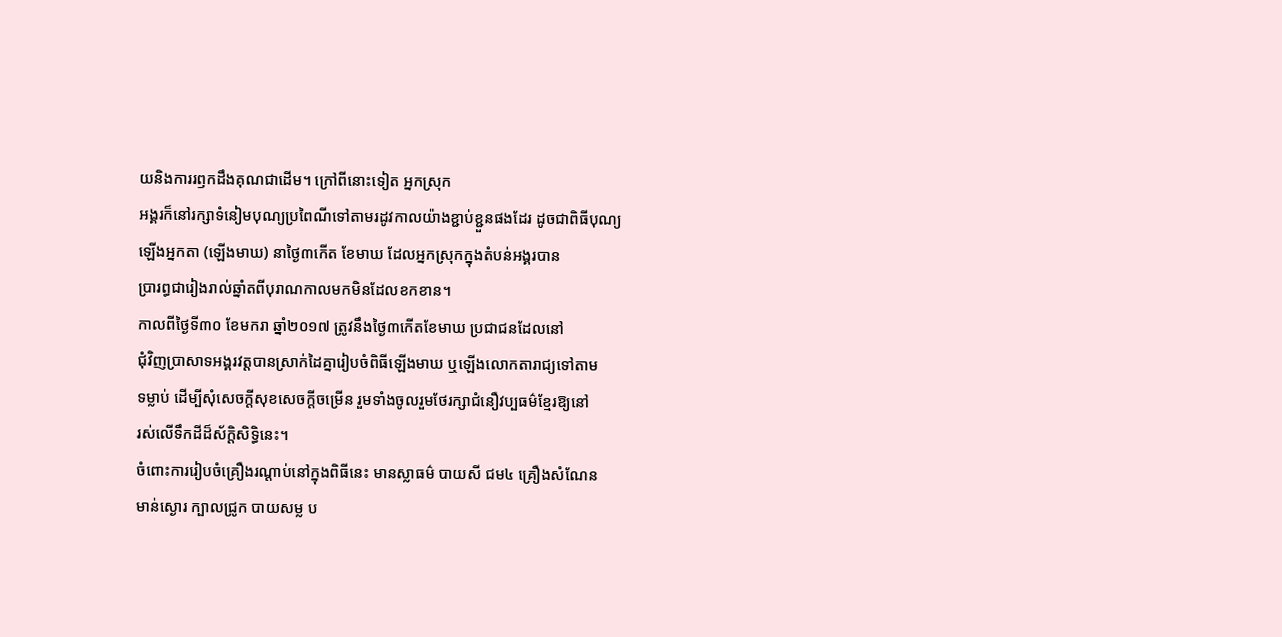យនិងការរឭកដឹងគុណជាដើម។ ក្រៅពីនោះទៀត អ្នកស្រុក
អង្គរក៏នៅរក្សាទំនៀមបុណ្យប្រពៃណីទៅតាមរដូវកាលយ៉ាងខ្ជាប់ខ្ជួនផងដែរ ដូចជាពិធីបុណ្យ
ឡើងអ្នកតា (ឡើងមាឃ) នាថ្ងៃ៣កើត ខែមាឃ ដែលអ្នកស្រុកក្នុងតំបន់អង្គរបាន
ប្រារព្ធជារៀងរាល់ឆ្នាំតពីបុរាណកាលមកមិនដែលខកខាន។
កាលពីថ្ងៃទី៣០ ខែមករា ឆ្នាំ២០១៧ ត្រូវនឹងថ្ងៃ៣កើតខែមាឃ ប្រជាជនដែលនៅ
ជុំវិញប្រាសាទអង្គរវត្តបានស្រាក់ដៃគ្នារៀបចំពិធីឡើងមាឃ ឬឡើងលោកតារាជ្យទៅតាម
ទម្លាប់ ដើម្បីសុំសេចក្តីសុខសេចក្តីចម្រើន រួមទាំងចូលរួមថែរក្សាជំនឿវប្បធម៌ខ្មែរឱ្យនៅ
រស់លើទឹកដីដ៏ស័ក្តិសិទ្ធិនេះ។
ចំពោះការរៀបចំគ្រឿងរណ្តាប់នៅក្នុងពិធីនេះ មានស្លាធម៌ បាយសី ជម៤ គ្រឿងសំណែន
មាន់ស្ងោរ ក្បាលជ្រូក បាយសម្ល ប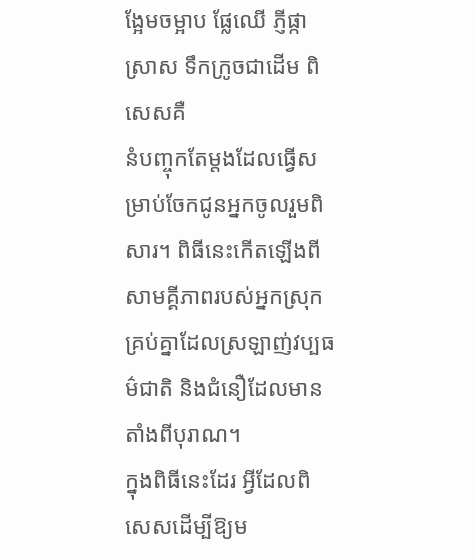ង្អែមចម្អាប ផ្លែឈើ ភ្ញីផ្កា ស្រាស ទឹកក្រូចជាដើម ពិសេសគឺ
នំបញ្ចុកតែម្តងដែលធ្វើសម្រាប់ចែកជូនអ្នកចូលរួមពិសារ។ ពិធីនេះកើតឡើងពី
សាមគ្គីភាពរបស់អ្នកស្រុកគ្រប់គ្នាដែលស្រឡាញ់វប្បធម៌ជាតិ និងជំនឿដែលមានតាំងពីបុរាណ។
ក្នុងពិធីនេះដែរ អ្វីដែលពិសេសដើម្បីឱ្យម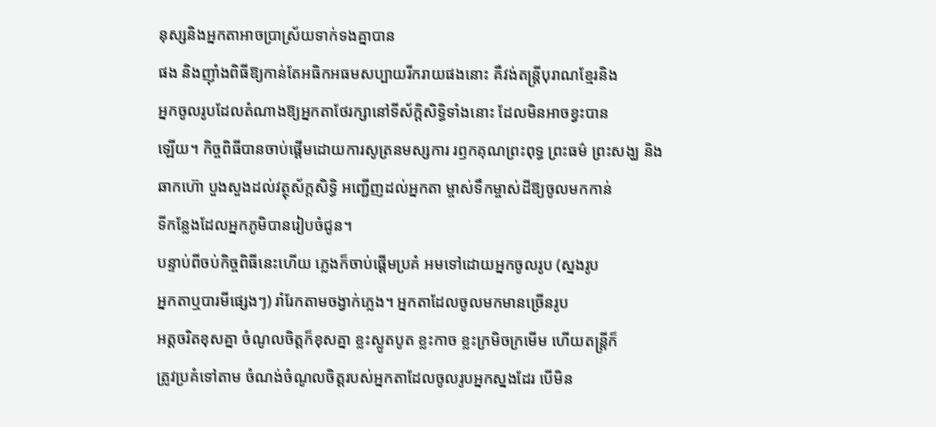នុស្សនិងអ្នកតាអាចប្រាស្រ័យទាក់ទងគ្នាបាន
ផង និងញ៉ាំងពិធីឱ្យកាន់តែអធិកអធមសប្បាយរីករាយផងនោះ គឺវង់តន្ត្រីបុរាណខ្មែរនិង
អ្នកចូលរូបដែលតំណាងឱ្យអ្នកតាថែរក្សានៅទីស័ក្តិសិទ្ធិទាំងនោះ ដែលមិនអាចខ្វះបាន
ឡើយ។ កិច្ចពិធីបានចាប់ផ្តើមដោយការសូត្រនមស្សការ រឭកគុណព្រះពុទ្ធ ព្រះធម៌ ព្រះសង្ឃ និង
ឆាកហ៊ោ បួងសួងដល់វត្ថុស័ក្តសិទ្ធិ អញ្ជើញដល់អ្នកតា ម្ចាស់ទឹកម្ចាស់ដីឱ្យចូលមកកាន់
ទីកន្លែងដែលអ្នកភូមិបានរៀបចំជូន។
បន្ទាប់ពីចប់កិច្ចពិធីនេះហើយ ភ្លេងក៏ចាប់ផ្តើមប្រគំ អមទៅដោយអ្នកចូលរូប (ស្នងរូប
អ្នកតាឬបារមីផ្សេងៗ) រាំរែកតាមចង្វាក់ភ្លេង។ អ្នកតាដែលចូលមកមានច្រើនរូប
អត្តចរិតខុសគ្នា ចំណូលចិត្តក៏ខុសគ្នា ខ្លះស្លូតបូត ខ្លះកាច ខ្លះក្រមិចក្រមើម ហើយតន្ត្រីក៏
ត្រូវប្រគំទៅតាម ចំណង់ចំណូលចិត្តរបស់អ្នកតាដែលចូលរូបអ្នកស្នងដែរ បើមិន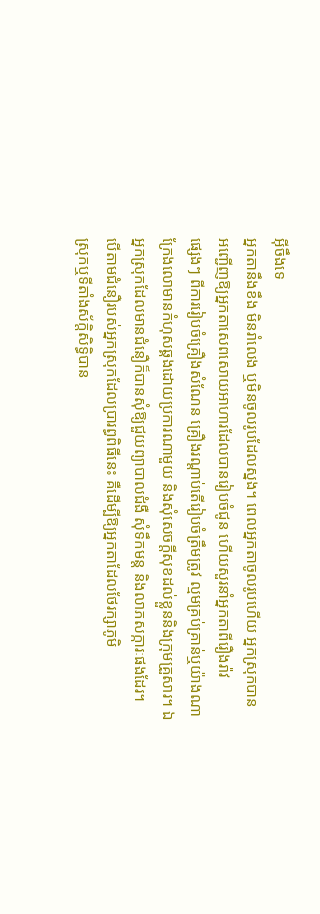អ៊ីចឹងទេ
អ្នកតានឹងខឹង មិនរាំលេង ឬមិនចូលរូបដែលស្នង។ ពេលអ្នកតាចូលរូបហើយ អ្នកស្រុកបាន
អញ្ជើញឱ្យអ្នកតាសេពសោយអាហារដែលបានរៀបចំជូន ហើយសួរនាំអ្នកតាពីរឿងរ៉ាវ
ផ្សេងៗ ពីការរៀបចំគ្រឿងសំណែន គ្រឿងរណ្តាប់តើរៀបចំត្រឹមត្រូវ ល្មមគ្រប់គ្រាន់ឬយ៉ាងណា
ក្រែងលោមានកំហុសឆ្គងដោយប្រការណាមួយ និងសុំសេចក្តីសុខដល់ខ្លួននិងក្រុមគ្រួសារ។ ឯ
អ្នកស្រុកដែលមានជំនឿក៏បានសុំឱ្យជួយព្យាបាលជំងឺ សុំទឹកមន្ត និងលាភសក្ការៈផងដែរ។
បើតាមជំនឿរបស់អ្នកស្រុកដែលប្រារព្ធពិធីនេះ គឺដើម្បីឱ្យអ្នកតាដែលថែរក្សាភូមិ
ស្រុកឬទីតាំងស័ក្តិសិទ្ធិបាន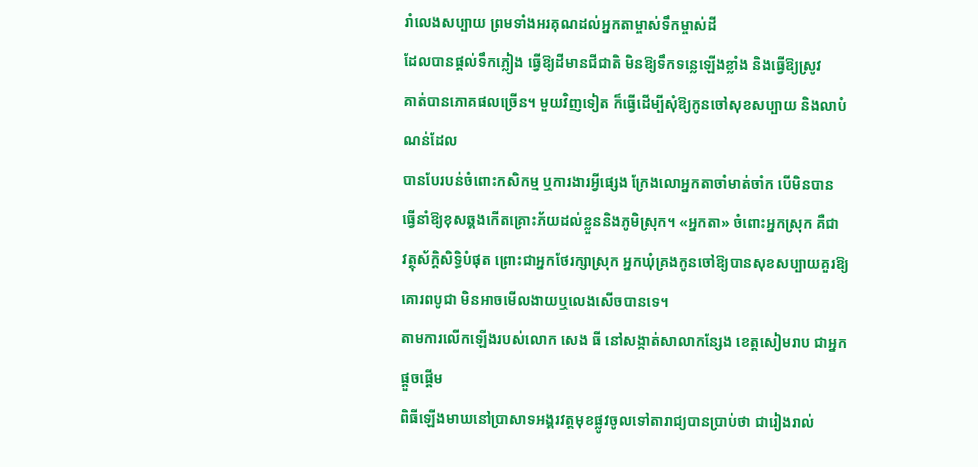រាំលេងសប្បាយ ព្រមទាំងអរគុណដល់អ្នកតាម្ចាស់ទឹកម្ចាស់ដី
ដែលបានផ្តល់ទឹកភ្លៀង ធ្វើឱ្យដីមានជីជាតិ មិនឱ្យទឹកទន្លេឡើងខ្លាំង និងធ្វើឱ្យស្រូវ
គាត់បានភោគផលច្រើន។ មួយវិញទៀត ក៏ធ្វើដើម្បីសុំឱ្យកូនចៅសុខសប្បាយ និងលាបំណន់ដែល
បានបែរបន់ចំពោះកសិកម្ម ឬការងារអ្វីផ្សេង ក្រែងលោអ្នកតាចាំមាត់ចាំក បើមិនបាន
ធ្វើនាំឱ្យខុសឆ្គងកើតគ្រោះភ័យដល់ខ្លួននិងភូមិស្រុក។ «អ្នកតា» ចំពោះអ្នកស្រុក គឺជា
វត្ថុស័ក្ដិសិទ្ធិបំផុត ព្រោះជាអ្នកថែរក្សាស្រុក អ្នកឃុំគ្រងកូនចៅឱ្យបានសុខសប្បាយគួរឱ្យ
គោរពបូជា មិនអាចមើលងាយឬលេងសើចបានទេ។
តាមការលើកឡើងរបស់លោក សេង ធី នៅសង្កាត់សាលាកន្សែង ខេត្តសៀមរាប ជាអ្នកផ្តួចផ្តើម
ពិធីឡើងមាឃនៅប្រាសាទអង្គរវត្តមុខផ្លូវចូលទៅតារាជ្យបានប្រាប់ថា ជារៀងរាល់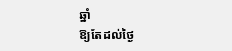ឆ្នាំ
ឱ្យតែដល់ថ្ងៃ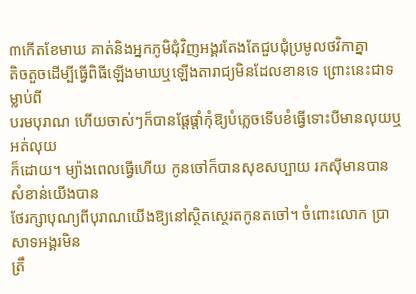៣កើតខែមាឃ គាត់និងអ្នកភូមិជុំវិញអង្គរតែងតែជួបជុំប្រមូលថវិកាគ្នា
តិចតួចដើម្បីធ្វើពិធីឡើងមាឃឬឡើងតារាជ្យមិនដែលខានទេ ព្រោះនេះជាទម្លាប់ពី
បរមបុរាណ ហើយចាស់ៗក៏បានផ្តែផ្តាំកុំឱ្យបំភ្លេចទើបខំធ្វើទោះបីមានលុយឬអត់លុយ
ក៏ដោយ។ ម្យ៉ាងពេលធ្វើហើយ កូនចៅក៏បានសុខសប្បាយ រកស៊ីមានបាន សំខាន់យើងបាន
ថែរក្សាបុណ្យពីបុរាណយើងឱ្យនៅស្ថិតស្ថេរតកូនតចៅ។ ចំពោះលោក ប្រាសាទអង្គរមិន
ត្រឹ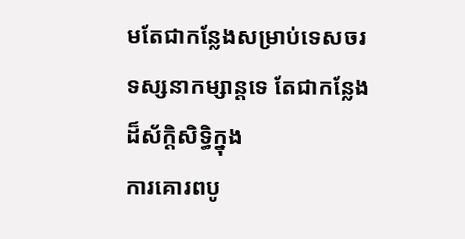មតែជាកន្លែងសម្រាប់ទេសចរទស្សនាកម្សាន្តទេ តែជាកន្លែងដ៏ស័ក្តិសិទ្ធិក្នុង
ការគោរពបូ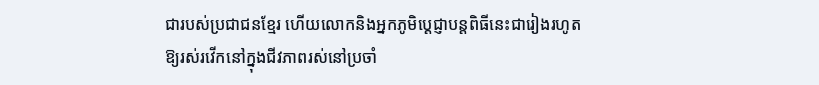ជារបស់ប្រជាជនខ្មែរ ហើយលោកនិងអ្នកភូមិប្ដេជ្ញាបន្តពិធីនេះជារៀងរហូត
ឱ្យរស់រវើកនៅក្នុងជីវភាពរស់នៅប្រចាំ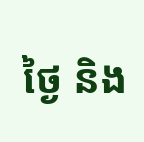ថ្ងៃ និង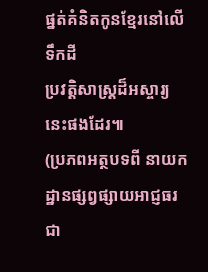ផ្នត់គំនិតកូនខ្មែរនៅលើទឹកដី
ប្រវត្តិសាស្ត្រដ៏អស្ចារ្យនេះផងដែរ៕
(ប្រភពអត្ថបទពី នាយកដ្ឋានផ្សព្វផ្សាយអាជ្ញធរជា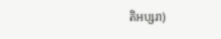តិអប្សរា)